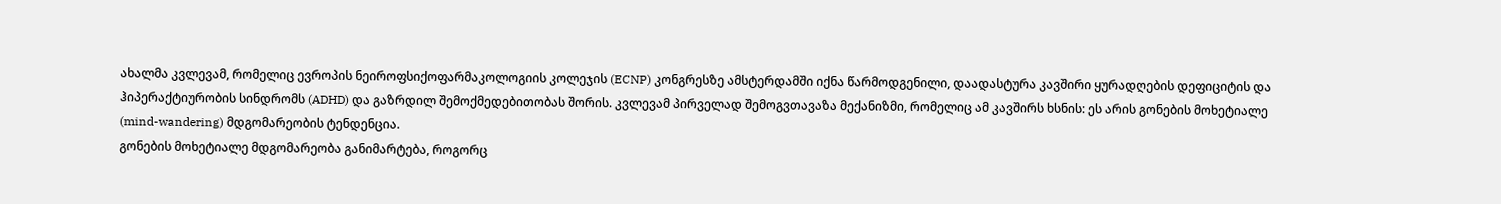ახალმა კვლევამ, რომელიც ევროპის ნეიროფსიქოფარმაკოლოგიის კოლეჯის (ECNP) კონგრესზე ამსტერდამში იქნა წარმოდგენილი, დაადასტურა კავშირი ყურადღების დეფიციტის და ჰიპერაქტიურობის სინდრომს (ADHD) და გაზრდილ შემოქმედებითობას შორის. კვლევამ პირველად შემოგვთავაზა მექანიზმი, რომელიც ამ კავშირს ხსნის: ეს არის გონების მოხეტიალე (mind-wandering) მდგომარეობის ტენდენცია.
გონების მოხეტიალე მდგომარეობა განიმარტება, როგორც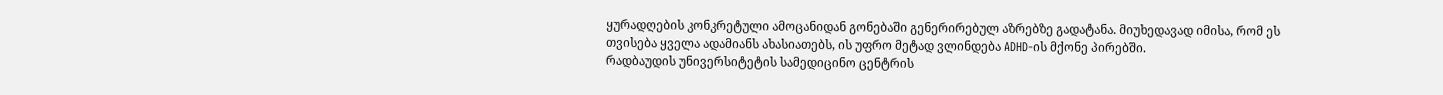ყურადღების კონკრეტული ამოცანიდან გონებაში გენერირებულ აზრებზე გადატანა. მიუხედავად იმისა, რომ ეს თვისება ყველა ადამიანს ახასიათებს, ის უფრო მეტად ვლინდება ADHD-ის მქონე პირებში.
რადბაუდის უნივერსიტეტის სამედიცინო ცენტრის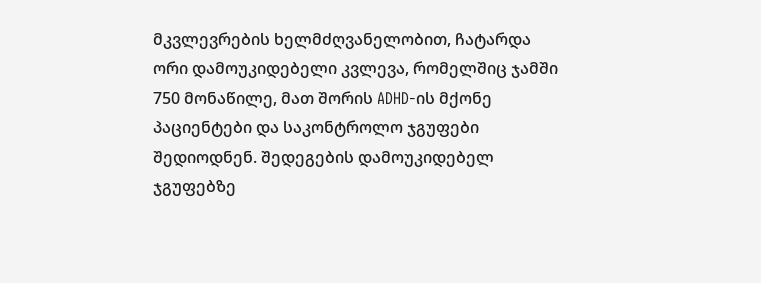მკვლევრების ხელმძღვანელობით, ჩატარდა ორი დამოუკიდებელი კვლევა, რომელშიც ჯამში 750 მონაწილე, მათ შორის ADHD-ის მქონე პაციენტები და საკონტროლო ჯგუფები შედიოდნენ. შედეგების დამოუკიდებელ ჯგუფებზე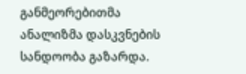განმეორებითმა ანალიზმა დასკვნების სანდოობა გაზარდა.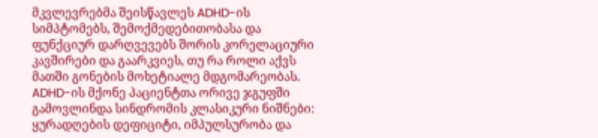მკვლევრებმა შეისწავლეს ADHD-ის სიმპტომებს, შემოქმედებითობასა და ფუნქციურ დარღვევებს შორის კორელაციური კავშირები და გაარკვიეს, თუ რა როლი აქვს მათში გონების მოხეტიალე მდგომარეობას. ADHD-ის მქონე პაციენტთა ორივე ჯგუფში გამოვლინდა სინდრომის კლასიკური ნიშნები: ყურადღების დეფიციტი, იმპულსურობა და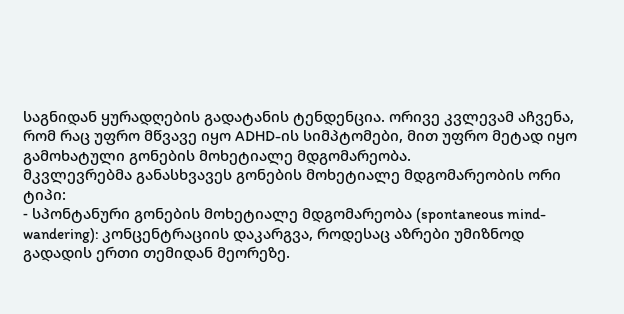საგნიდან ყურადღების გადატანის ტენდენცია. ორივე კვლევამ აჩვენა, რომ რაც უფრო მწვავე იყო ADHD-ის სიმპტომები, მით უფრო მეტად იყო გამოხატული გონების მოხეტიალე მდგომარეობა.
მკვლევრებმა განასხვავეს გონების მოხეტიალე მდგომარეობის ორი ტიპი:
- სპონტანური გონების მოხეტიალე მდგომარეობა (spontaneous mind-wandering): კონცენტრაციის დაკარგვა, როდესაც აზრები უმიზნოდ გადადის ერთი თემიდან მეორეზე.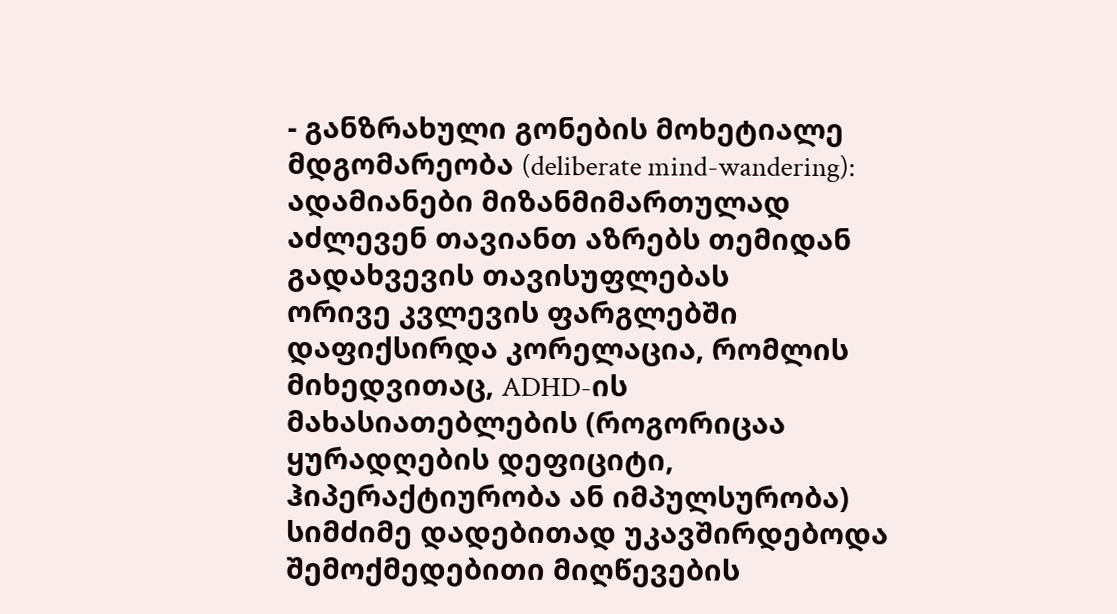- განზრახული გონების მოხეტიალე მდგომარეობა (deliberate mind-wandering): ადამიანები მიზანმიმართულად აძლევენ თავიანთ აზრებს თემიდან გადახვევის თავისუფლებას
ორივე კვლევის ფარგლებში დაფიქსირდა კორელაცია, რომლის მიხედვითაც, ADHD-ის მახასიათებლების (როგორიცაა ყურადღების დეფიციტი, ჰიპერაქტიურობა ან იმპულსურობა) სიმძიმე დადებითად უკავშირდებოდა შემოქმედებითი მიღწევების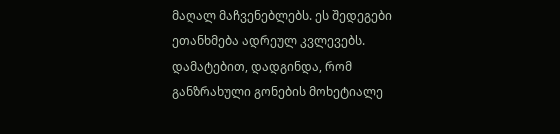მაღალ მაჩვენებლებს. ეს შედეგები ეთანხმება ადრეულ კვლევებს.
დამატებით, დადგინდა, რომ განზრახული გონების მოხეტიალე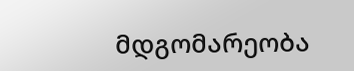მდგომარეობა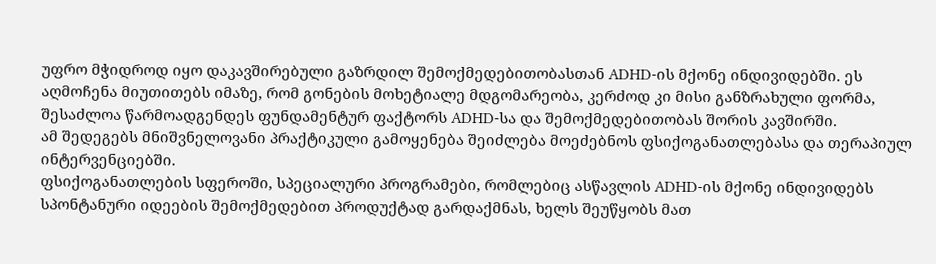უფრო მჭიდროდ იყო დაკავშირებული გაზრდილ შემოქმედებითობასთან ADHD-ის მქონე ინდივიდებში. ეს აღმოჩენა მიუთითებს იმაზე, რომ გონების მოხეტიალე მდგომარეობა, კერძოდ კი მისი განზრახული ფორმა, შესაძლოა წარმოადგენდეს ფუნდამენტურ ფაქტორს ADHD-სა და შემოქმედებითობას შორის კავშირში.
ამ შედეგებს მნიშვნელოვანი პრაქტიკული გამოყენება შეიძლება მოეძებნოს ფსიქოგანათლებასა და თერაპიულ ინტერვენციებში.
ფსიქოგანათლების სფეროში, სპეციალური პროგრამები, რომლებიც ასწავლის ADHD-ის მქონე ინდივიდებს სპონტანური იდეების შემოქმედებით პროდუქტად გარდაქმნას, ხელს შეუწყობს მათ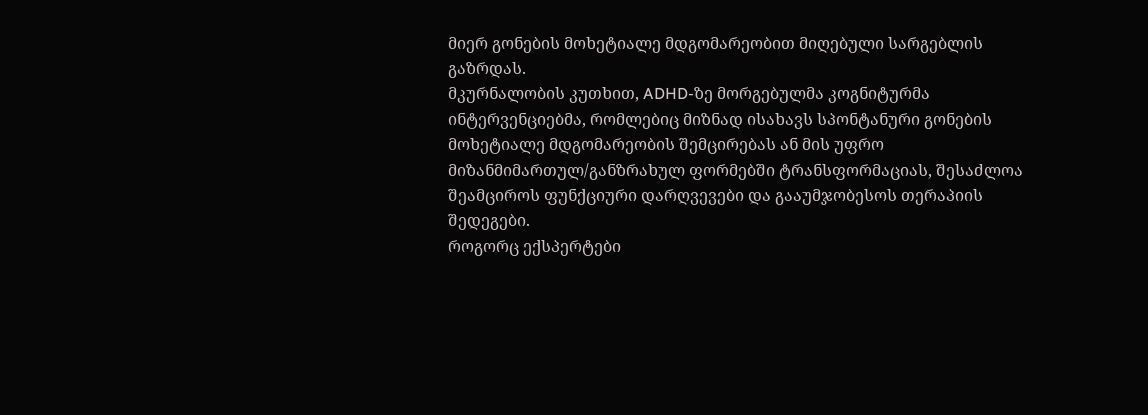მიერ გონების მოხეტიალე მდგომარეობით მიღებული სარგებლის გაზრდას.
მკურნალობის კუთხით, ADHD-ზე მორგებულმა კოგნიტურმა ინტერვენციებმა, რომლებიც მიზნად ისახავს სპონტანური გონების მოხეტიალე მდგომარეობის შემცირებას ან მის უფრო მიზანმიმართულ/განზრახულ ფორმებში ტრანსფორმაციას, შესაძლოა შეამციროს ფუნქციური დარღვევები და გააუმჯობესოს თერაპიის შედეგები.
როგორც ექსპერტები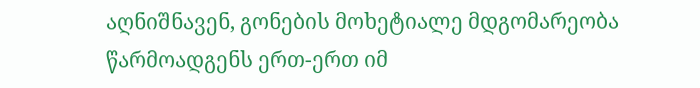აღნიშნავენ, გონების მოხეტიალე მდგომარეობა წარმოადგენს ერთ-ერთ იმ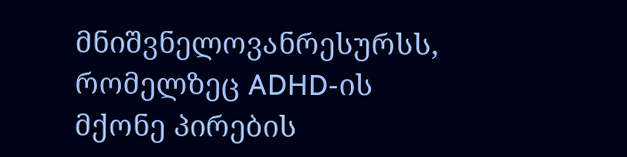მნიშვნელოვანრესურსს, რომელზეც ADHD-ის მქონე პირების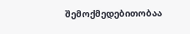შემოქმედებითობაა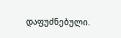დაფუძნებული.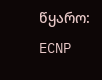წყარო: ECNP